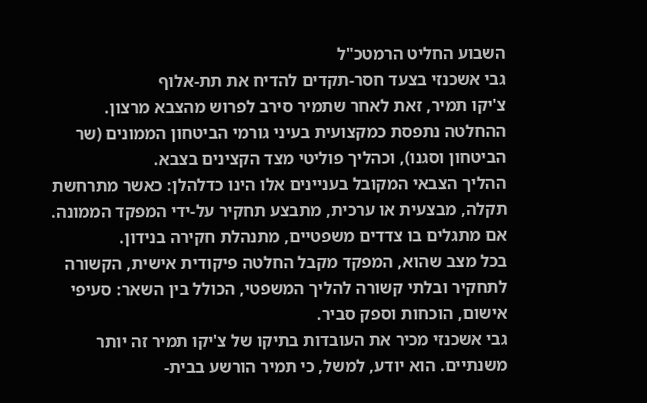השבוע החליט הרמטכ"ל
גבי אשכנזי בצעד חסר-תקדים להדיח את תת-אלוף
צ'יקו תמיר, זאת לאחר שתמיר סירב לפרוש מהצבא מרצון. ההחלטה נתפסת כמקצועית בעיני גורמי הביטחון הממונים (שר הביטחון וסגנו), וכהליך פוליטי מצד הקצינים בצבא.
ההליך הצבאי המקובל בעניינים אלו הינו כדלהלן: כאשר מתרחשת תקלה, מבצעית או ערכית, מתבצע תחקיר על-ידי המפקד הממונה. אם מתגלים בו צדדים משפטיים, מתנהלת חקירה בנידון.
בכל מצב שהוא, המפקד מקבל החלטה פיקודית אישית, הקשורה לתחקיר ובלתי קשורה להליך המשפטי, הכולל בין השאר: סעיפי אישום, הוכחות וספק סביר.
גבי אשכנזי מכיר את העובדות בתיקו של צ'יקו תמיר זה יותר משנתיים. הוא יודע, למשל, כי תמיר הורשע בבית-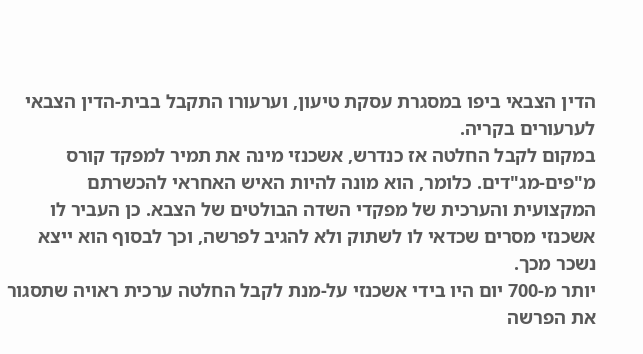הדין הצבאי ביפו במסגרת עסקת טיעון, וערעורו התקבל בבית-הדין הצבאי לערעורים בקריה.
במקום לקבל החלטה אז כנדרש, אשכנזי מינה את תמיר למפקד קורס מ"פים-מג"דים. כלומר, הוא מונה להיות האיש האחראי להכשרתם המקצועית והערכית של מפקדי השדה הבולטים של הצבא. כן העביר לו אשכנזי מסרים שכדאי לו לשתוק ולא להגיב לפרשה, וכך לבסוף הוא ייצא נשכר מכך.
יותר מ-700 יום היו בידי אשכנזי על-מנת לקבל החלטה ערכית ראויה שתסגור את הפרשה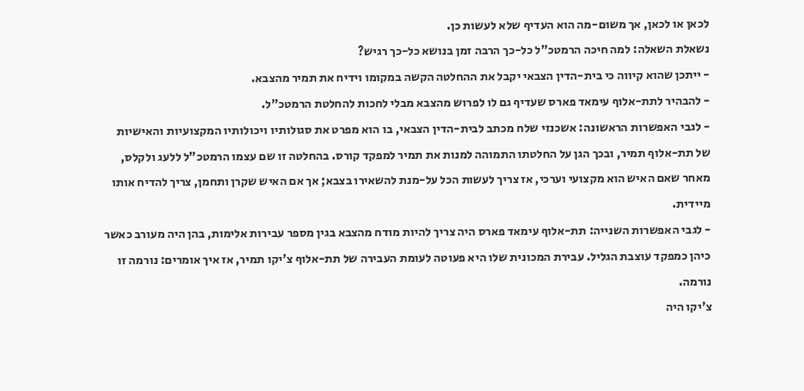לכאן או לכאן, אך משום-מה הוא העדיף שלא לעשות כן.
נשאלת השאלה: למה חיכה הרמטכ"ל כל-כך הרבה זמן בנושא כל-כך רגיש?
- ייתכן שהוא קיווה כי בית-הדין הצבאי יקבל את ההחלטה הקשה במקומו וידיח את תמיר מהצבא.
- להבהיר לתת-אלוף עימאד פארס שעדיף גם לו לפרוש מהצבא מבלי לחכות להחלטת הרמטכ"ל.
- לגבי האפשרות הראשונה: אשכנזי שלח מכתב לבית-הדין הצבאי, בו הוא מפרט את סגולותיו ויכולותיו המקצועיות והאישיות של תת-אלוף תמיר, ובכך הגן על החלטתו התמוהה למנות את תמיר למפקד קורס. בהחלטה זו שם עצמו הרמטכ"ל ללעג ולקלס, מאחר שאם האיש הוא מקצועי וערכי, אז צריך לעשות הכל על-מנת להשאירו בצבא; אך אם האיש שקרן ותחמן, צריך להדיח אותו מיידית.
- לגבי האפשרות השנייה: תת-אלוף עימאד פארס היה צריך להיות מודח מהצבא בגין מספר עבירות אלימות, בהן היה מעורב כאשר כיהן כמפקד עוצבת הגליל. עבירת המכונית שלו היא פעוטה לעומת העבירה של תת-אלוף צ'יקו תמיר, אז איך אומרים: נורמה זו נורמה.
צ'יקו היה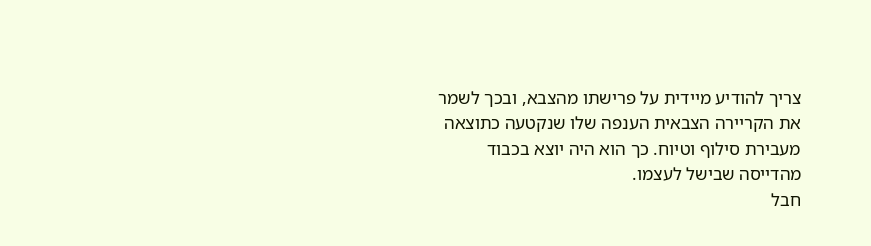צריך להודיע מיידית על פרישתו מהצבא, ובכך לשמר את הקריירה הצבאית הענפה שלו שנקטעה כתוצאה מעבירת סילוף וטיוח. כך הוא היה יוצא בכבוד מהדייסה שבישל לעצמו.
חבל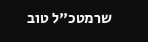שרמטכ"ל טוב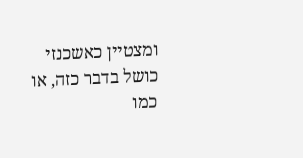ומצטיין כאשכנזי כושל בדבר כזה, או כמו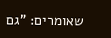שאומרים: "גם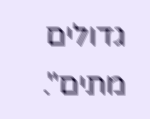גדולים מתים".